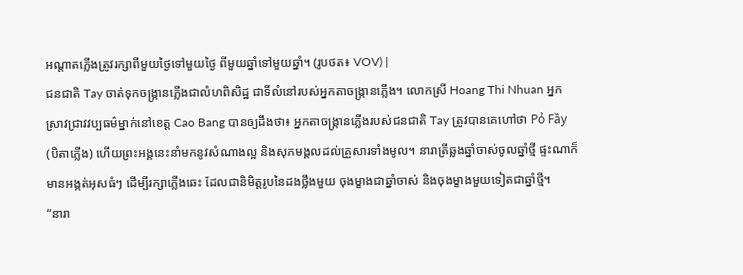អណ្ដាតភ្លើងត្រូវរក្សាពីមួយថ្ងៃទៅមួយថ្ងៃ ពីមួយឆ្នាំទៅមួយឆ្នាំ។ (រូបថត៖ VOV) |
ជនជាតិ Tay ចាត់ទុកចង្ក្រានភ្លើងជាលំហពិសិដ្ឋ ជាទីលំនៅរបស់អ្នកតាចង្ក្រានភ្លើង។ លោកស្រី Hoang Thi Nhuan អ្នកស្រាវជ្រាវវប្បធម៌ម្នាក់នៅខេត្ត Cao Bang បានឲ្យដឹងថា៖ អ្នកតាចង្ក្រានភ្លើងរបស់ជនជាតិ Tay ត្រូវបានគេហៅថា Pỏ Fầy (បិតាភ្លើង) ហើយព្រះអង្គនេះនាំមកនូវសំណាងល្អ និងសុភមង្គលដល់គ្រួសារទាំងមូល។ នារាត្រីឆ្លងឆ្នាំចាស់ចូលឆ្នាំថ្មី ផ្ទះណាក៏មានអង្កត់អុសធំៗ ដើម្បីរក្សាភ្លើងឆេះ ដែលជានិមិត្តរូបនៃដងថ្លឹងមួយ ចុងម្ខាងជាឆ្នាំចាស់ និងចុងម្ខាងមួយទៀតជាឆ្នាំថ្មី។
“នារា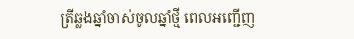ត្រីឆ្លងឆ្នាំចាស់ចូលឆ្នាំថ្មី ពេលអញ្ជើញ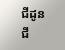ជីដូនជី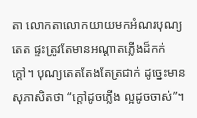តា លោកតាលោកយាយមកអំណរបុណ្យតេត ផ្ទះត្រូវតែមានអណ្ដាតភ្លើងដ៏កក់ក្ដៅ។ បុណ្យតេតតែងតែត្រជាក់ ដូច្នេះមានសុភាសិតថា “ក្តៅដូចភ្លើង ល្អដូចចាស់”។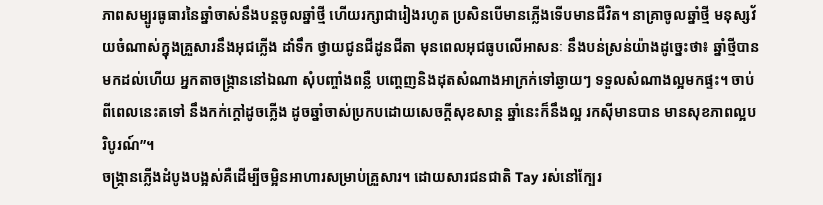ភាពសម្បូរធូធារនៃឆ្នាំចាស់នឹងបន្តចូលឆ្នាំថ្មី ហើយរក្សាជារៀងរហូត ប្រសិនបើមានភ្លើងទើបមានជីវិត។ នាគ្រាចូលឆ្នាំថ្មី មនុស្សវ័យចំណាស់ក្នុងគ្រួសារនឹងអុជភ្លើង ដាំទឹក ថ្វាយជូនជីដូនជីតា មុនពេលអុជធូបលើអាសនៈ នឹងបន់ស្រន់យ៉ាងដូច្នេះថា៖ ឆ្នាំថ្មីបានមកដល់ហើយ អ្នកតាចង្ក្រាននៅឯណា សុំបញ្ចាំងពន្លឺ បញ្តេញនិងដុតសំណាងអាក្រក់ទៅឆ្ងាយៗ ទទួលសំណាងល្អមកផ្ទះ។ ចាប់ពីពេលនេះតទៅ នឹងកក់ក្តៅដូចភ្លើង ដូចឆ្នាំចាស់ប្រកបដោយសេចក្ដីសុខសាន្ត ឆ្នាំនេះក៏នឹងល្អ រកស៊ីមានបាន មានសុខភាពល្អបរិបូរណ៍”។
ចង្ក្រានភ្លើងដំបូងបង្អស់គឺដើម្បីចម្អិនអាហារសម្រាប់គ្រួសារ។ ដោយសារជនជាតិ Tay រស់នៅក្បែរ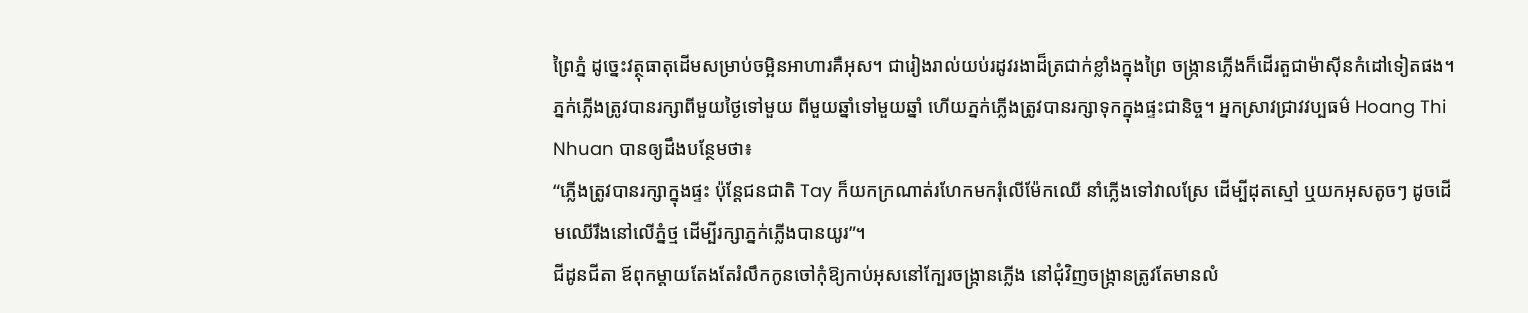ព្រៃភ្នំ ដូច្នេះវត្ថុធាតុដើមសម្រាប់ចម្អិនអាហារគឺអុស។ ជារៀងរាល់យប់រដូវរងាដ៏ត្រជាក់ខ្លាំងក្នុងព្រៃ ចង្ក្រានភ្លើងក៏ដើរតួជាម៉ាស៊ីនកំដៅទៀតផង។ ភ្នក់ភ្លើងត្រូវបានរក្សាពីមួយថ្ងៃទៅមួយ ពីមួយឆ្នាំទៅមួយឆ្នាំ ហើយភ្នក់ភ្លើងត្រូវបានរក្សាទុកក្នុងផ្ទះជានិច្ច។ អ្នកស្រាវជ្រាវវប្បធម៌ Hoang Thi Nhuan បានឲ្យដឹងបន្ថែមថា៖
“ភ្លើងត្រូវបានរក្សាក្នុងផ្ទះ ប៉ុន្តែជនជាតិ Tay ក៏យកក្រណាត់រហែកមករុំលើម៉ែកឈើ នាំភ្លើងទៅវាលស្រែ ដើម្បីដុតស្មៅ ឬយកអុសតូចៗ ដូចដើមឈើរឹងនៅលើភ្នំថ្ម ដើម្បីរក្សាភ្នក់ភ្លើងបានយូរ”។
ជីដូនជីតា ឪពុកម្តាយតែងតែរំលឹកកូនចៅកុំឱ្យកាប់អុសនៅក្បែរចង្ក្រានភ្លើង នៅជុំវិញចង្ក្រានត្រូវតែមានលំ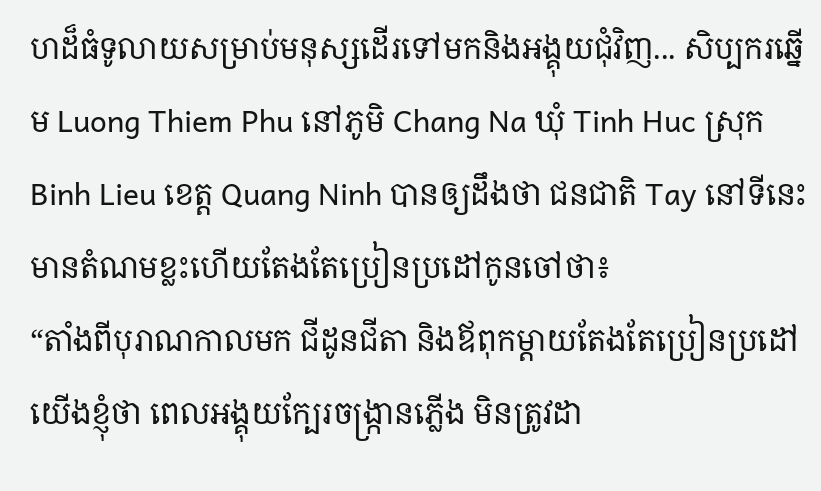ហដ៏ធំទូលាយសម្រាប់មនុស្សដើរទៅមកនិងអង្គុយជុំវិញ... សិប្បករឆ្នើម Luong Thiem Phu នៅភូមិ Chang Na ឃុំ Tinh Huc ស្រុក Binh Lieu ខេត្ត Quang Ninh បានឲ្យដឹងថា ជនជាតិ Tay នៅទីនេះមានតំណមខ្លះហើយតែងតែប្រៀនប្រដៅកូនចៅថា៖
“តាំងពីបុរាណកាលមក ជីដូនជីតា និងឪពុកម្តាយតែងតែប្រៀនប្រដៅយើងខ្ញុំថា ពេលអង្គុយក្បែរចង្ក្រានភ្លើង មិនត្រូវដា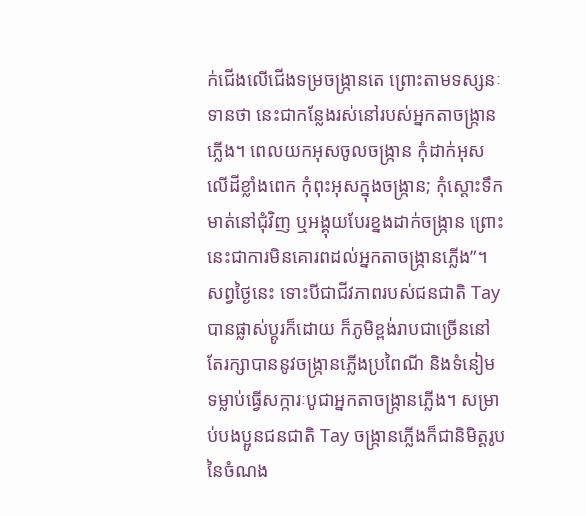ក់ជើងលើជើងទម្រចង្ក្រានតេ ព្រោះតាមទស្សនៈទានថា នេះជាកន្លែងរស់នៅរបស់អ្នកតាចង្ក្រានភ្លើង។ ពេលយកអុសចូលចង្ក្រាន កុំដាក់អុសលើដីខ្លាំងពេក កុំពុះអុសក្នុងចង្ក្រាន; កុំស្ដោះទឹកមាត់នៅជុំវិញ ឬអង្គុយបែរខ្នងដាក់ចង្ក្រាន ព្រោះនេះជាការមិនគោរពដល់អ្នកតាចង្ក្រានភ្លើង”។
សព្វថ្ងៃនេះ ទោះបីជាជីវភាពរបស់ជនជាតិ Tay បានផ្លាស់ប្តូរក៏ដោយ ក៏ភូមិខ្ពង់រាបជាច្រើននៅតែរក្សាបាននូវចង្ក្រានភ្លើងប្រពៃណី និងទំនៀមទម្លាប់ធ្វើសក្ការៈបូជាអ្នកតាចង្ក្រានភ្លើង។ សម្រាប់បងប្អូនជនជាតិ Tay ចង្ក្រានភ្លើងក៏ជានិមិត្តរូបនៃចំណង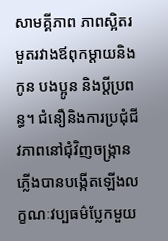សាមគ្គីភាព ភាពស្អិតរមួតរវាងឪពុកម្ដាយនិងកូន បងប្អូន និងប្ដីប្រពន្ធ។ ជំនឿនិងការប្រជុំជីវភាពនៅជុំវិញចង្ក្រានភ្លើងបានបង្កើតឡើងលក្ខណៈវប្បធម៌ប្លែកមួយ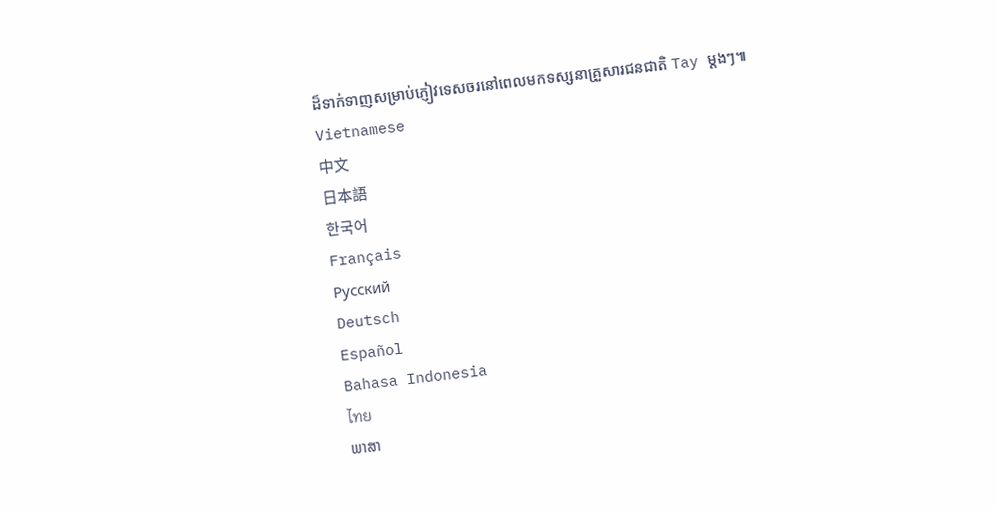ដ៏ទាក់ទាញសម្រាប់ភ្ញៀវទេសចរនៅពេលមកទស្សនាគ្រួសារជនជាតិ Tay ម្ដងៗ៕
Vietnamese
中文
日本語
한국어
Français
Русский
Deutsch
Español
Bahasa Indonesia
ไทย
ພາສາ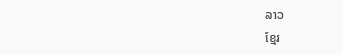ລາວ
ខ្មែរ